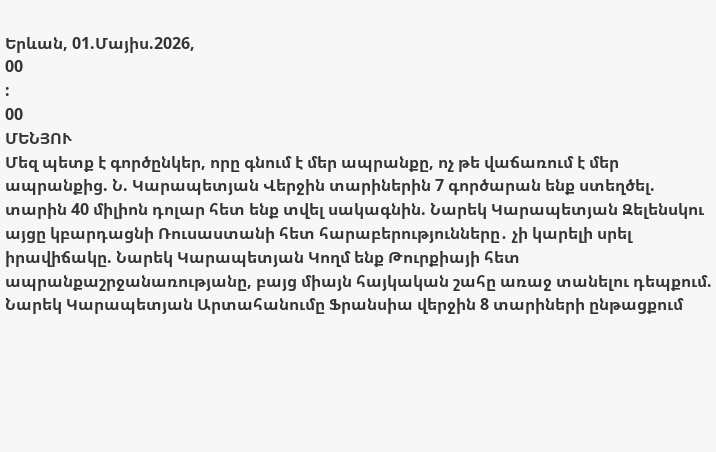Երևան, 01.Մայիս.2026,
00
:
00
ՄԵՆՅՈՒ
Մեզ պետք է գործընկեր, որը գնում է մեր ապրանքը, ոչ թե վաճառում է մեր ապրանքից. Ն. Կարապետյան Վերջին տարիներին 7 գործարան ենք ստեղծել. տարին 40 միլիոն դոլար հետ ենք տվել սակագնին. Նարեկ Կարապետյան Զելենսկու այցը կբարդացնի Ռուսաստանի հետ հարաբերությունները․ չի կարելի սրել իրավիճակը. Նարեկ Կարապետյան Կողմ ենք Թուրքիայի հետ ապրանքաշրջանառությանը, բայց միայն հայկական շահը առաջ տանելու դեպքում. Նարեկ Կարապետյան Արտահանումը Ֆրանսիա վերջին 8 տարիների ընթացքում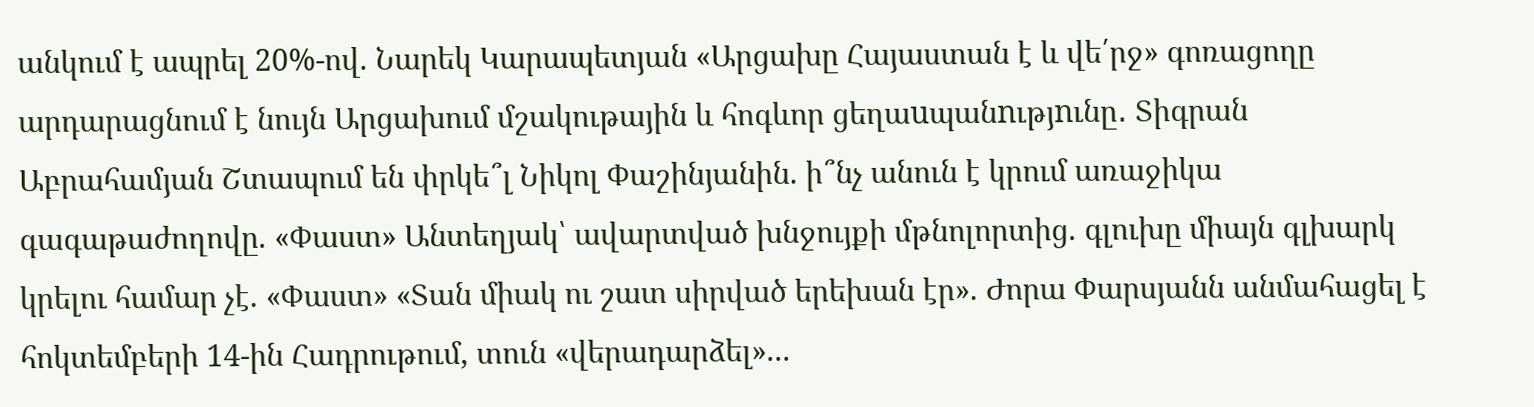անկում է ապրել 20%-ով. Նարեկ Կարապետյան «Արցախը Հայաստան է և վե՛րջ» գոռացողը արդարացնում է նույն Արցախում մշակութային և հոգևոր ցեղաuպանnւթյnւնը․ Տիգրան Աբրահամյան Շտապում են փրկե՞լ Նիկոլ Փաշինյանին. ի՞նչ անուն է կրում առաջիկա գագաթաժողովը. «Փաստ» Անտեղյակ՝ ավարտված խնջույքի մթնոլորտից. գլուխը միայն գլխարկ կրելու համար չէ. «Փաստ» «Տան միակ ու շատ սիրված երեխան էր». Ժորա Փարսյանն անմահացել է հոկտեմբերի 14-ին Հադրութում, տուն «վերադարձել»...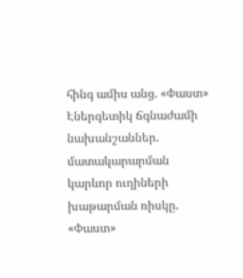հինգ ամիս անց. «Փաստ» Էներգետիկ ճգնաժամի նախանշաններ. մատակարարման կարևոր ուղիների խաթարման ռիսկը. «Փաստ»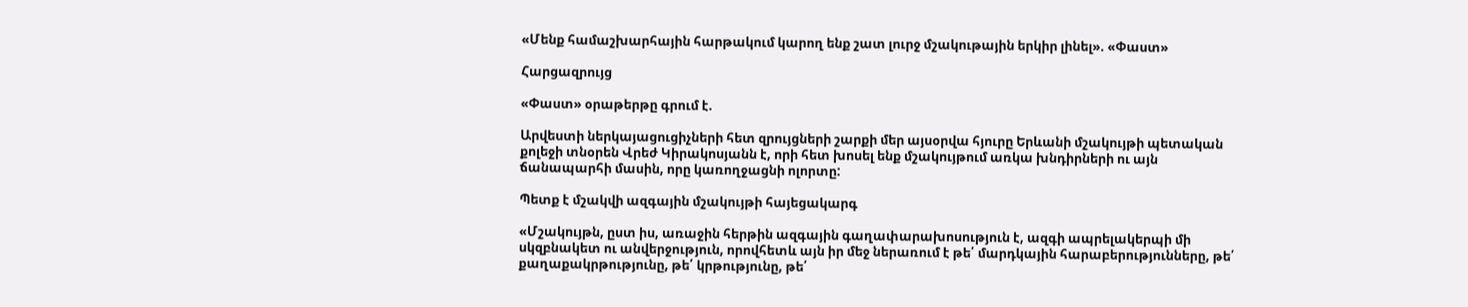«Մենք համաշխարհային հարթակում կարող ենք շատ լուրջ մշակութային երկիր լինել». «Փաստ»

Հարցազրույց

«Փաստ» օրաթերթը գրում է.

Արվեստի ներկայացուցիչների հետ զրույցների շարքի մեր այսօրվա հյուրը Երևանի մշակույթի պետական քոլեջի տնօրեն Վրեժ Կիրակոսյանն է, որի հետ խոսել ենք մշակույթում առկա խնդիրների ու այն ճանապարհի մասին, որը կառողջացնի ոլորտը:

Պետք է մշակվի ազգային մշակույթի հայեցակարգ

«Մշակույթն, ըստ իս, առաջին հերթին ազգային գաղափարախոսություն է, ազգի ապրելակերպի մի սկզբնակետ ու անվերջություն, որովհետև այն իր մեջ ներառում է թե՛ մարդկային հարաբերությունները, թե՛ քաղաքակրթությունը, թե՛ կրթությունը, թե՛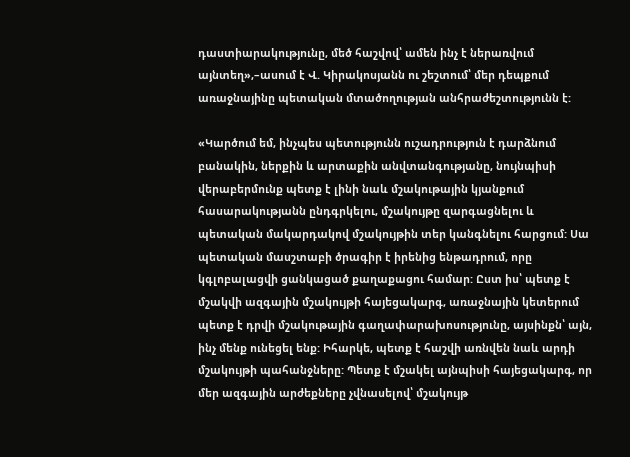դաստիարակությունը, մեծ հաշվով՝ ամեն ինչ է ներառվում այնտեղ»,–ասում է Վ. Կիրակոսյանն ու շեշտում՝ մեր դեպքում առաջնայինը պետական մտածողության անհրաժեշտությունն է:

«Կարծում եմ, ինչպես պետությունն ուշադրություն է դարձնում բանակին, ներքին և արտաքին անվտանգությանը, նույնպիսի վերաբերմունք պետք է լինի նաև մշակութային կյանքում հասարակությանն ընդգրկելու, մշակույթը զարգացնելու և պետական մակարդակով մշակույթին տեր կանգնելու հարցում: Սա պետական մասշտաբի ծրագիր է իրենից ենթադրում, որը կգլոբալացվի ցանկացած քաղաքացու համար: Ըստ իս՝ պետք է մշակվի ազգային մշակույթի հայեցակարգ, առաջնային կետերում պետք է դրվի մշակութային գաղափարախոսությունը, այսինքն՝ այն, ինչ մենք ունեցել ենք: Իհարկե, պետք է հաշվի առնվեն նաև արդի մշակույթի պահանջները: Պետք է մշակել այնպիսի հայեցակարգ, որ մեր ազգային արժեքները չվնասելով՝ մշակույթ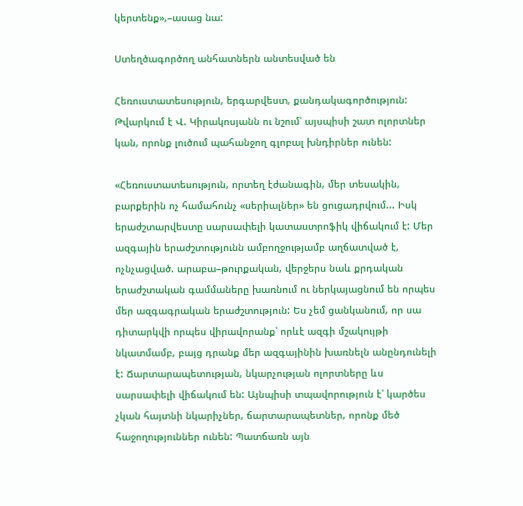կերտենք»,–ասաց նա:

Ստեղծագործող անհատներն անտեսված են

Հեռուստատեսություն, երգարվեստ, քանդակագործություն: Թվարկում է Վ. Կիրակոսյանն ու նշում՝ այսպիսի շատ ոլորտներ կան, որոնք լուծում պահանջող գլոբալ խնդիրներ ունեն:

«Հեռուստատեսություն, որտեղ էժանագին, մեր տեսակին, բարքերին ոչ համահունչ «սերիալներ» են ցուցադրվում... Իսկ երաժշտարվեստը սարսափելի կատաստրոֆիկ վիճակում է: Մեր ազգային երաժշտությունն ամբողջությամբ աղճատված է, ոչնչացված. արաբա–թուրքական, վերջերս նաև քրդական երաժշտական գամմաները խառնում ու ներկայացնում են որպես մեր ազգագրական երաժշտություն: Ես չեմ ցանկանում, որ սա դիտարկվի որպես վիրավորանք՝ որևէ ազգի մշակույթի նկատմամբ, բայց դրանք մեր ազգայինին խառնելն անընդունելի է: Ճարտարապետության, նկարչության ոլորտները ևս սարսափելի վիճակում են: Այնպիսի տպավորություն է՝ կարծես չկան հայտնի նկարիչներ, ճարտարապետներ, որոնք մեծ հաջողություններ ունեն: Պատճառն այն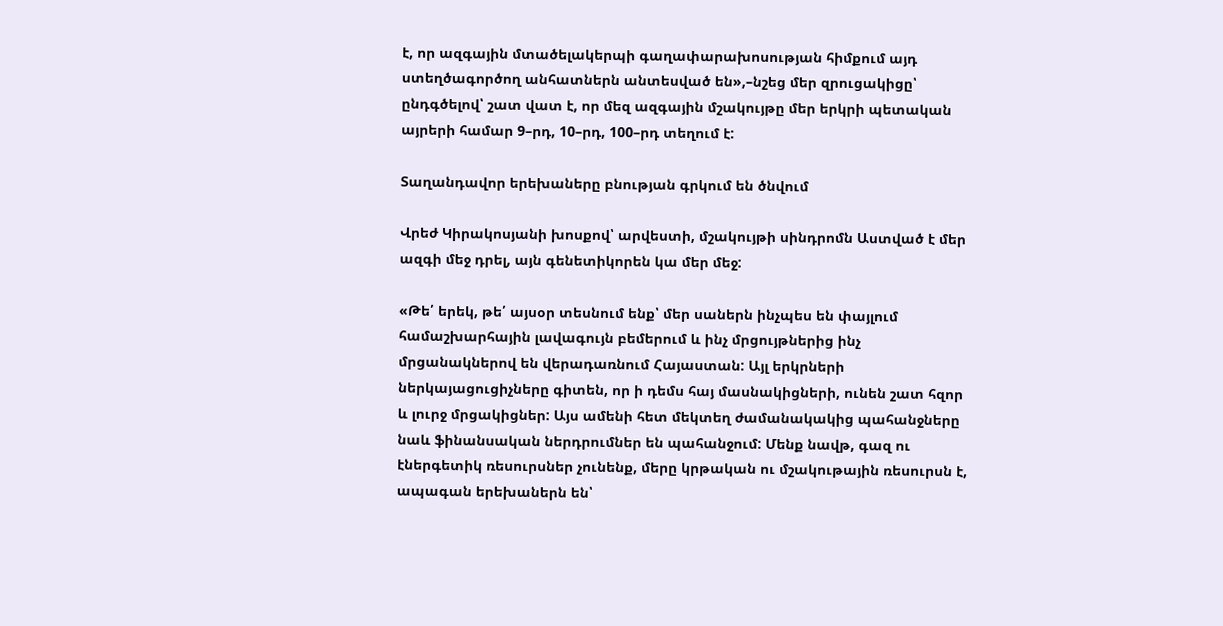է, որ ազգային մտածելակերպի գաղափարախոսության հիմքում այդ ստեղծագործող անհատներն անտեսված են»,–նշեց մեր զրուցակիցը՝ ընդգծելով՝ շատ վատ է, որ մեզ ազգային մշակույթը մեր երկրի պետական այրերի համար 9–րդ, 10–րդ, 100–րդ տեղում է:

Տաղանդավոր երեխաները բնության գրկում են ծնվում

Վրեժ Կիրակոսյանի խոսքով՝ արվեստի, մշակույթի սինդրոմն Աստված է մեր ազգի մեջ դրել, այն գենետիկորեն կա մեր մեջ:

«Թե՛ երեկ, թե՛ այսօր տեսնում ենք՝ մեր սաներն ինչպես են փայլում համաշխարհային լավագույն բեմերում և ինչ մրցույթներից ինչ մրցանակներով են վերադառնում Հայաստան: Այլ երկրների ներկայացուցիչները գիտեն, որ ի դեմս հայ մասնակիցների, ունեն շատ հզոր և լուրջ մրցակիցներ: Այս ամենի հետ մեկտեղ ժամանակակից պահանջները նաև ֆինանսական ներդրումներ են պահանջում: Մենք նավթ, գազ ու էներգետիկ ռեսուրսներ չունենք, մերը կրթական ու մշակութային ռեսուրսն է, ապագան երեխաներն են՝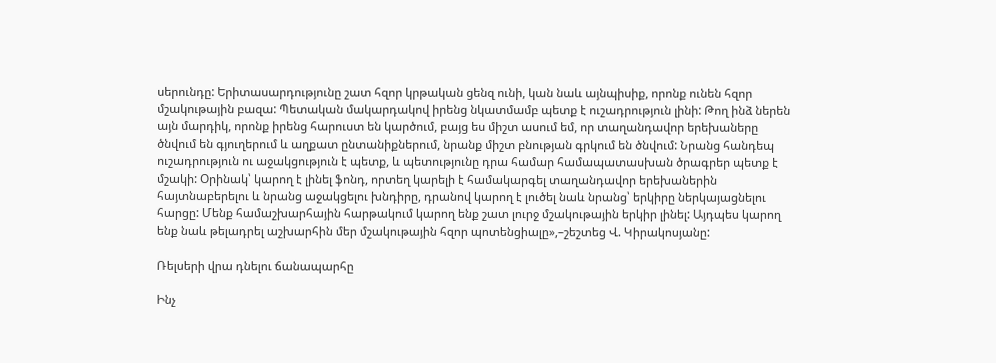սերունդը: Երիտասարդությունը շատ հզոր կրթական ցենզ ունի, կան նաև այնպիսիք, որոնք ունեն հզոր մշակութային բազա: Պետական մակարդակով իրենց նկատմամբ պետք է ուշադրություն լինի: Թող ինձ ներեն այն մարդիկ, որոնք իրենց հարուստ են կարծում, բայց ես միշտ ասում եմ, որ տաղանդավոր երեխաները ծնվում են գյուղերում և աղքատ ընտանիքներում, նրանք միշտ բնության գրկում են ծնվում: Նրանց հանդեպ ուշադրություն ու աջակցություն է պետք, և պետությունը դրա համար համապատասխան ծրագրեր պետք է մշակի: Օրինակ՝ կարող է լինել ֆոնդ, որտեղ կարելի է համակարգել տաղանդավոր երեխաներին հայտնաբերելու և նրանց աջակցելու խնդիրը, դրանով կարող է լուծել նաև նրանց՝ երկիրը ներկայացնելու հարցը: Մենք համաշխարհային հարթակում կարող ենք շատ լուրջ մշակութային երկիր լինել: Այդպես կարող ենք նաև թելադրել աշխարհին մեր մշակութային հզոր պոտենցիալը»,–շեշտեց Վ. Կիրակոսյանը:

Ռելսերի վրա դնելու ճանապարհը

Ինչ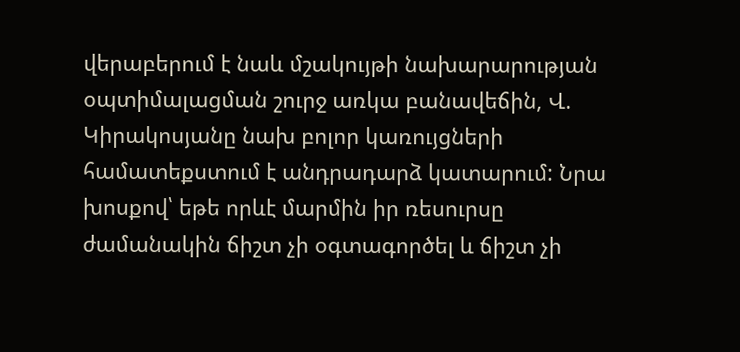վերաբերում է նաև մշակույթի նախարարության օպտիմալացման շուրջ առկա բանավեճին, Վ. Կիրակոսյանը նախ բոլոր կառույցների համատեքստում է անդրադարձ կատարում: Նրա խոսքով՝ եթե որևէ մարմին իր ռեսուրսը ժամանակին ճիշտ չի օգտագործել և ճիշտ չի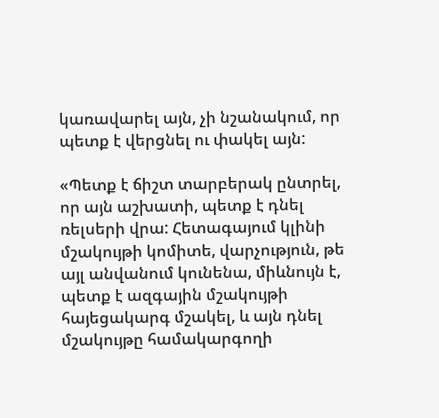կառավարել այն, չի նշանակում, որ պետք է վերցնել ու փակել այն:

«Պետք է ճիշտ տարբերակ ընտրել, որ այն աշխատի, պետք է դնել ռելսերի վրա: Հետագայում կլինի մշակույթի կոմիտե, վարչություն, թե այլ անվանում կունենա, միևնույն է, պետք է ազգային մշակույթի հայեցակարգ մշակել, և այն դնել մշակույթը համակարգողի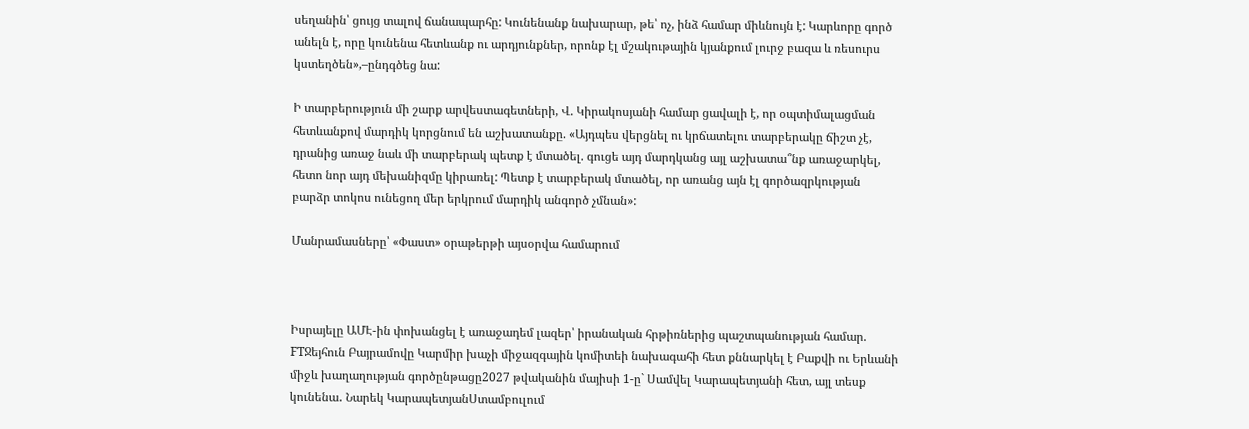սեղանին՝ ցույց տալով ճանապարհը: Կունենանք նախարար, թե՝ ոչ, ինձ համար միևնույն է: Կարևորը գործ անելն է, որը կունենա հետևանք ու արդյունքներ, որոնք էլ մշակութային կյանքում լուրջ բազա և ռեսուրս կստեղծեն»,–ընդգծեց նա:

Ի տարբերություն մի շարք արվեստագետների, Վ. Կիրակոսյանի համար ցավալի է, որ օպտիմալացման հետևանքով մարդիկ կորցնում են աշխատանքը. «Այդպես վերցնել ու կրճատելու տարբերակը ճիշտ չէ, դրանից առաջ նաև մի տարբերակ պետք է մտածել. գուցե այդ մարդկանց այլ աշխատա՞նք առաջարկել, հետո նոր այդ մեխանիզմը կիրառել: Պետք է տարբերակ մտածել, որ առանց այն էլ գործազրկության բարձր տոկոս ունեցող մեր երկրում մարդիկ անգործ չմնան»:

Մանրամասները՝ «Փաստ» օրաթերթի այսօրվա համարում



Իսրայելը ԱՄԷ-ին փոխանցել է առաջադեմ լազեր՝ իրանական հրթիռներից պաշտպանության համար. FTՋեյհուն Բայրամովը Կարմիր խաչի միջազգային կոմիտեի նախագահի հետ քննարկել է Բաքվի ու Երևանի միջև խաղաղության գործընթացը2027 թվականին մայիսի 1-ը` Սամվել Կարապետյանի հետ, այլ տեսք կունենա․ Նարեկ ԿարապետյանՍտամբուլում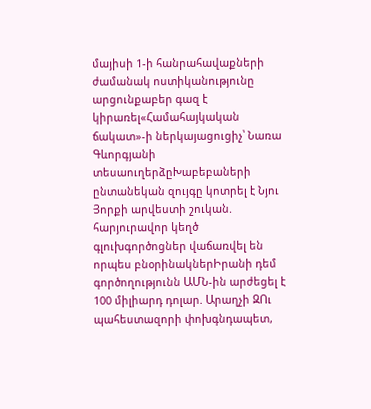մայիսի 1-ի հանրահավաքների ժամանակ ոստիկանությունը արցունքաբեր գազ է կիրառել«Համահայկական ճակատ»-ի ներկայացուցիչ՝ Նառա Գևորգյանի տեսաուղերձըԽաբեբաների ընտանեկան զույգը կոտրել է Նյու Յորքի արվեստի շուկան. հարյուրավոր կեղծ գլուխգործոցներ վաճառվել են որպես բնօրինակներԻրանի դեմ գործողությունն ԱՄՆ-ին արժեցել է 100 միլիարդ դոլար. Արաղչի ԶՈւ պահեստազորի փոխգնդապետ,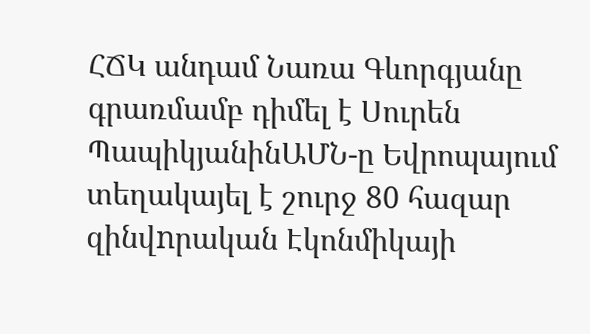ՀՃԿ անդամ Նառա Գևորգյանը գրառմամբ դիմել է Սուրեն ՊապիկյանինԱՄՆ-ը Եվրոպայում տեղակայել է շուրջ 80 հազար զինվnրական Էկոնմիկայի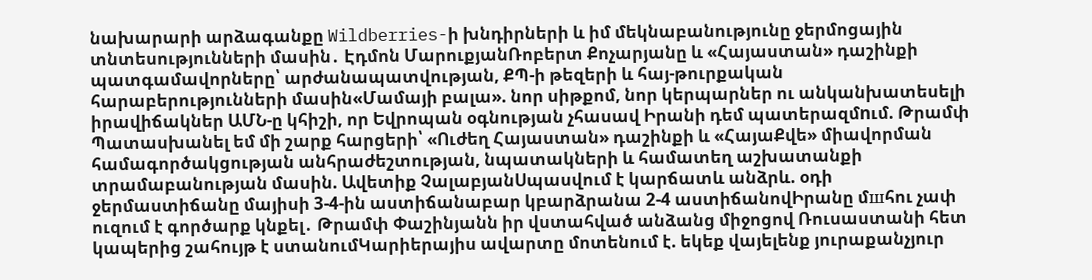նախարարի արձագանքը Wildberries-ի խնդիրների և իմ մեկնաբանությունը ջերմոցային տնտեսությունների մասին․ Էդմոն ՄարուքյանՌոբերտ Քոչարյանը և «Հայաստան» դաշինքի պատգամավորները՝ արժանապատվության, ՔՊ-ի թեզերի և հայ-թուրքական հարաբերությունների մասին«Մամայի բալա». նոր սիթքոմ, նոր կերպարներ ու անկանխատեսելի իրավիճակներ ԱՄՆ-ը կհիշի, որ Եվրոպան օգնության չհասավ Իրանի դեմ պատերազմnւմ. Թրամփ Պատասխանել եմ մի շարք հարցերի՝ «Ուժեղ Հայաստան» դաշինքի և «ՀայաՔվե» միավորման համագործակցության անհրաժեշտության, նպատակների և համատեղ աշխատանքի տրամաբանության մասին. Ավետիք ՉալաբյանՍպասվում է կարճատև անձրև. օդի ջերմաստիճանը մայիսի 3-4-ին աստիճանաբար կբարձրանա 2-4 աստիճանովԻրանը մшհու չափ ուզում է գործարք կնքել․ Թրամփ Փաշինյանն իր վստահված անձանց միջոցով Ռուսաստանի հետ կապերից շահույթ է ստանումԿարիերայիս ավարտը մոտենում է. եկեք վայելենք յուրաքանչյուր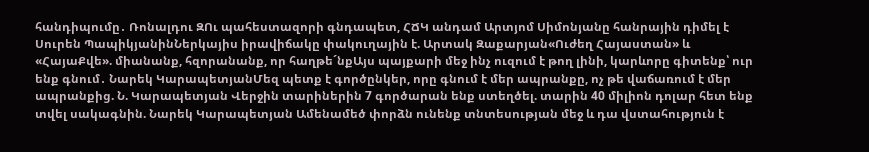հանդիպումը․ Ռոնալդու ԶՈւ պահեստազորի գնդապետ, ՀՃԿ անդամ Արտյոմ Սիմոնյանը հանրային դիմել է Սուրեն ՊապիկյանինՆերկայիս իրավիճակը փակուղային է. Արտակ Զաքարյան«Ուժեղ Հայաստան» և «ՀայաՔվե». միանանք, հզորանանք, որ հաղթե´նքԱյս պայքարի մեջ ինչ ուզում է թող լինի, կարևորը գիտենք՝ ուր ենք գնում․ Նարեկ ԿարապետյանՄեզ պետք է գործընկեր, որը գնում է մեր ապրանքը, ոչ թե վաճառում է մեր ապրանքից. Ն. Կարապետյան Վերջին տարիներին 7 գործարան ենք ստեղծել. տարին 40 միլիոն դոլար հետ ենք տվել սակագնին. Նարեկ Կարապետյան Ամենամեծ փորձն ունենք տնտեսության մեջ և դա վստահություն է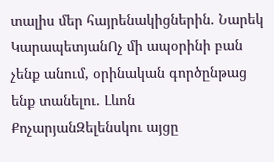տալիս մեր հայրենակիցներին. Նարեկ ԿարապետյանՈչ մի ապօրինի բան չենք անում, օրինական գործընթաց ենք տանելու. Լևոն ՔոչարյանԶելենսկու այցը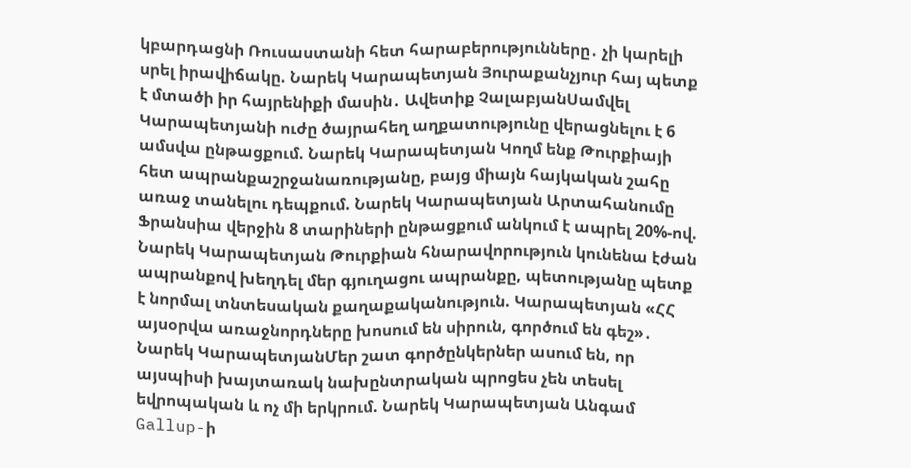կբարդացնի Ռուսաստանի հետ հարաբերությունները․ չի կարելի սրել իրավիճակը. Նարեկ Կարապետյան Յուրաքանչյուր հայ պետք է մտածի իր հայրենիքի մասին․ Ավետիք ՉալաբյանՍամվել Կարապետյանի ուժը ծայրահեղ աղքատությունը վերացնելու է 6 ամսվա ընթացքում. Նարեկ Կարապետյան Կողմ ենք Թուրքիայի հետ ապրանքաշրջանառությանը, բայց միայն հայկական շահը առաջ տանելու դեպքում. Նարեկ Կարապետյան Արտահանումը Ֆրանսիա վերջին 8 տարիների ընթացքում անկում է ապրել 20%-ով. Նարեկ Կարապետյան Թուրքիան հնարավորություն կունենա էժան ապրանքով խեղդել մեր գյուղացու ապրանքը, պետությանը պետք է նորմալ տնտեսական քաղաքականություն. Կարապետյան «ՀՀ այսօրվա առաջնորդները խոսում են սիրուն, գործում են գեշ»․ Նարեկ ԿարապետյանՄեր շատ գործընկերներ ասում են, որ այսպիսի խայտառակ նախընտրական պրոցես չեն տեսել եվրոպական և ոչ մի երկրում. Նարեկ Կարապետյան Անգամ Gallup-ի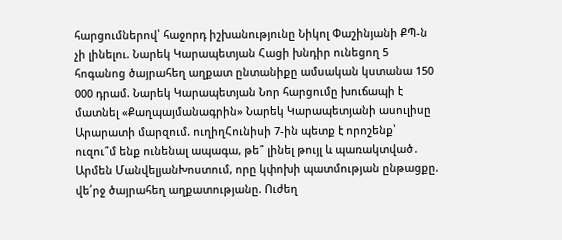հարցումներով՝ հաջորդ իշխանությունը Նիկոլ Փաշինյանի ՔՊ-ն չի լինելու. Նարեկ Կարապետյան Հացի խնդիր ունեցող 5 հոգանոց ծայրահեղ աղքատ ընտանիքը ամսական կստանա 150 000 դրամ. Նարեկ Կարապետյան Նոր հարցումը խուճապի է մատնել «Քաղպայմանագրին» Նարեկ Կարապետյանի ասուլիսը Արարատի մարզում. ուղիղՀունիսի 7-ին պետք է որոշենք՝ ուզու՞մ ենք ունենալ ապագա, թե՞ լինել թույլ և պառակտված․ Արմեն ՄանվելյանԽոստում, որը կփոխի պատմության ընթացքը. վե՛րջ ծայրահեղ աղքատությանը. Ուժեղ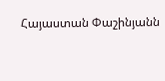Հայաստան Փաշինյանն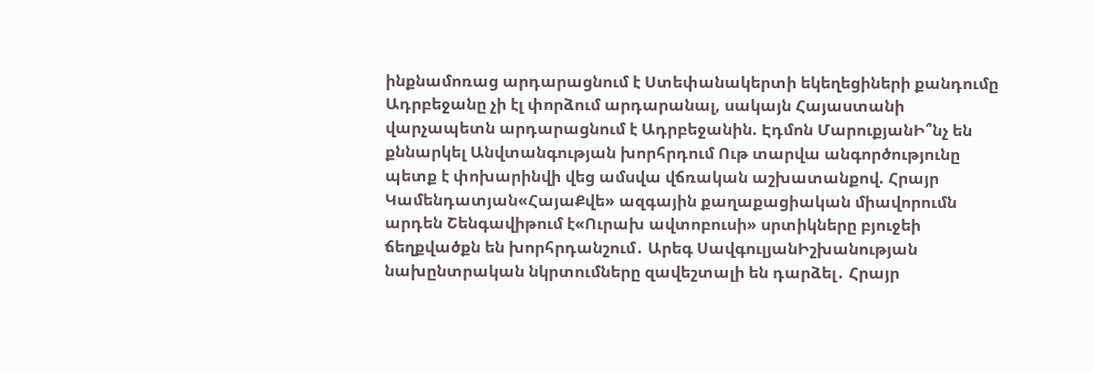ինքնամոռաց արդարացնում է Ստեփանակերտի եկեղեցիների քանդումը Ադրբեջանը չի էլ փորձում արդարանալ, սակայն Հայաստանի վարչապետն արդարացնում է Ադրբեջանին. Էդմոն ՄարուքյանԻ՞նչ են քննարկել Անվտանգության խորհրդում Ութ տարվա անգործությունը պետք է փոխարինվի վեց ամսվա վճռական աշխատանքով. Հրայր Կամենդատյան«ՀայաՔվե» ազգային քաղաքացիական միավորումն արդեն Շենգավիթում է«Ուրախ ավտոբուսի» սրտիկները բյուջեի ճեղքվածքն են խորհրդանշում․ Արեգ ՍավգուլյանԻշխանության նախընտրական նկրտումները զավեշտալի են դարձել․ Հրայր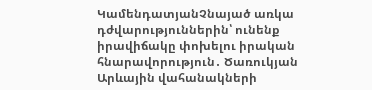ԿամենդատյանՉնայած առկա դժվարություններին՝ ունենք իրավիճակը փոխելու իրական հնարավորություն․ Ծառուկյան Արևային վահանակների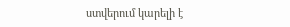ստվերում կարելի է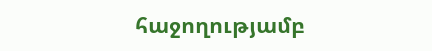հաջողությամբ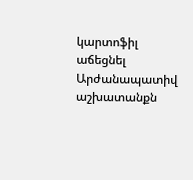կարտոֆիլ աճեցնել Արժանապատիվ աշխատանքն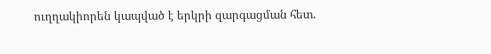ուղղակիորեն կապված է երկրի զարգացման հետ.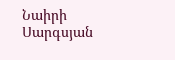Նաիրի Սարգսյան